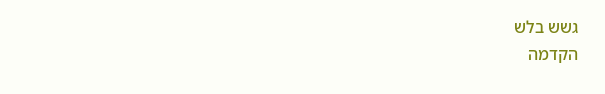גשש בלש
הקדמה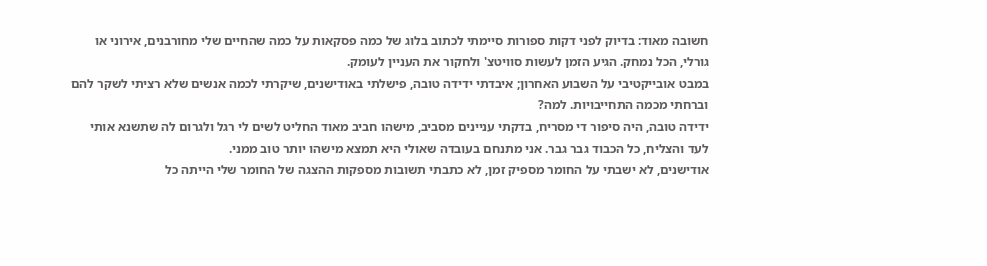חשובה מאוד: בדיוק לפני דקות ספורות סיימתי לכתוב בלוג של כמה פסקאות על כמה שהחיים שלי מחורבנים, אירוני או גורלי, הכל נמחק. הגיע הזמן לעשות סוויטצ' ולחקור את העניין לעומק.
במבט אובייקטיבי על השבוע האחרון; איבדתי ידידה טובה, פישלתי באודישנים, שיקרתי לכמה אנשים שלא רציתי לשקר להם וברחתי מכמה התחייבויות. למה?
ידידה טובה, היה סיפור די מסריח, בדקתי עניינים מסביב, מישהו חביב מאוד החליט לשים לי רגל ולגרום לה שתשנא אותי לעד והצליח, כל הכבוד גבר גבר. אני מתנחם בעובדה שאולי היא תמצא מישהו יותר טוב ממני.
אודישנים, לא ישבתי על החומר מספיק זמן, לא כתבתי תשובות מספקות ההצגה של החומר שלי הייתה כל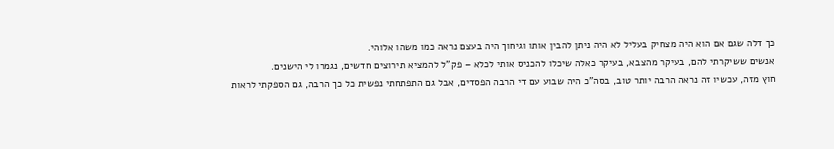כך דלה שגם אם הוא היה מצחיק בעליל לא היה ניתן להבין אותו וגיחוך היה בעצם נראה כמו משהו אלוהי.
אנשים ששיקרתי להם, בעיקר מהצבא, בעיקר כאלה שיכלו להכניס אותי לכלא – פק"ל להמציא תירוצים חדשים, נגמרו לי הישנים.
חוץ מזה, עכשיו זה נראה הרבה יותר טוב, בסה"כ היה שבוע עם די הרבה הפסדים, אבל גם התפתחתי נפשית כל כך הרבה, גם הספקתי לראות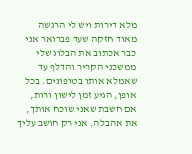מלא דירות ויש לי הרגשה מאוד חזקה שעד פברואר אני כבר אכתוב את הבלוג שלי ממשכני הקריר והדלף עד שאמלא אותו בטופונים. בכל אופן, הגיע זמן לישון ורות, אם חשבת שאני שוכח אותך, את אהבלה, אני רק חושב עליך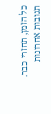כל הזמן, תחזרי כבר.
תגובות אחרונות